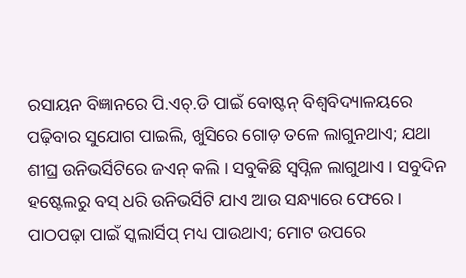ରସାୟନ ବିଜ୍ଞାନରେ ପି.ଏଚ୍.ଡି ପାଇଁ ବୋଷ୍ଟନ୍ ବିଶ୍ୱବିଦ୍ୟାଳୟରେ ପଢ଼ିବାର ସୁଯୋଗ ପାଇଲି, ଖୁସିରେ ଗୋଡ଼ ତଳେ ଲାଗୁନଥାଏ; ଯଥା ଶୀଘ୍ର ଉନିଭର୍ସିଟିରେ ଜଏନ୍ କଲି । ସବୁକିଛି ସ୍ୱପ୍ନିଳ ଲାଗୁଥାଏ । ସବୁଦିନ ହଷ୍ଟେଲରୁ ବସ୍ ଧରି ଉନିଭର୍ସିଟି ଯାଏ ଆଉ ସନ୍ଧ୍ୟାରେ ଫେରେ । ପାଠପଢ଼ା ପାଇଁ ସ୍କଲାର୍ସିପ୍ ମଧ୍ୟ ପାଉଥାଏ; ମୋଟ ଉପରେ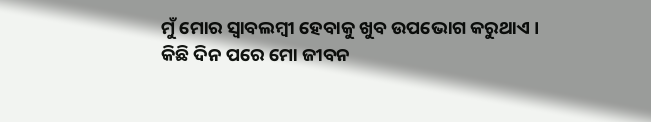ମୁଁ ମୋର ସ୍ୱାବଲମ୍ବୀ ହେବାକୁ ଖୁବ ଉପଭୋଗ କରୁଥାଏ ।
କିଛି ଦିନ ପରେ ମୋ ଜୀବନ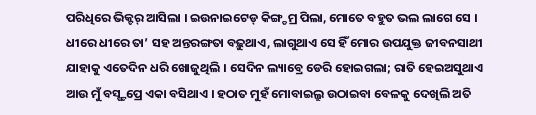ପରିଧିରେ ଭିକ୍ଟର୍ ଆସିଲା । ଇଉନାଇଟେଡ୍ କିଙ୍ଗ୍ଡମ୍ର ପିଲା, ମୋତେ ବହୁତ ଭଲ ଲାଗେ ସେ । ଧୀରେ ଧୀରେ ତା’ ସହ ଅନ୍ତରଙ୍ଗତା ବଢ଼ୁଥାଏ, ଲାଗୁଥାଏ ସେ ହିଁ ମୋର ଉପଯୁକ୍ତ ଜୀବନସାଥୀ ଯାହାକୁ ଏତେଦିନ ଧରି ଖୋଜୁଥିଲି । ସେଦିନ ଲ୍ୟାବ୍ରେ ଡେରି ହୋଇଗଲା; ରାତି ହେଇଅସୁଥାଏ ଆଉ ମୁଁ ବସ୍ଷ୍ଟପ୍ରେ ଏକା ବସିଥାଏ । ହଠାତ ମୁହଁ ମୋବାଇଲ୍ରୁ ଉଠାଇବା ବେଳକୁ ଦେଖିଲି ଅତି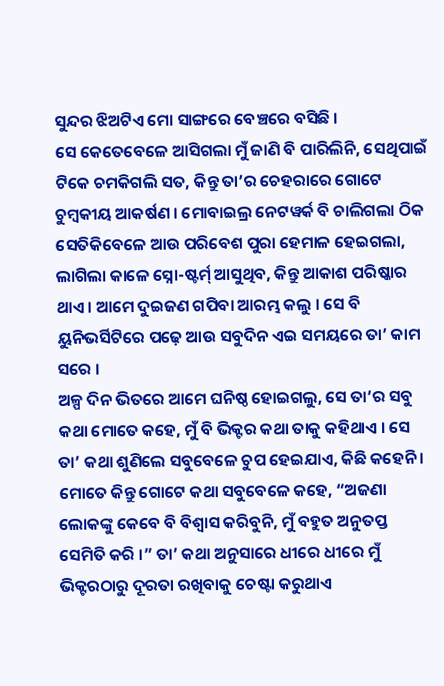ସୁନ୍ଦର ଝିଅଟିଏ ମୋ ସାଙ୍ଗରେ ବେଞ୍ଚରେ ବସିଛି ।
ସେ କେତେବେଳେ ଆସିଗଲା ମୁଁ ଜାଣି ବି ପାରିଲିନି, ସେଥିପାଇଁ ଟିକେ ଚମକିଗଲି ସତ, କିନ୍ତୁ ତା’ର ଚେହରାରେ ଗୋଟେ ଚୁମ୍ବକୀୟ ଆକର୍ଷଣ । ମୋବାଇଲ୍ର ନେଟୱର୍କ ବି ଚାଲିଗଲା ଠିକ ସେତିକିବେଳେ ଆଉ ପରିବେଶ ପୁରା ହେମାଳ ହେଇଗଲା, ଲାଗିଲା କାଳେ ସ୍ନୋ-ଷ୍ଟର୍ମ୍ ଆସୁଥିବ, କିନ୍ତୁ ଆକାଶ ପରିଷ୍କାର ଥାଏ । ଆମେ ଦୁଇଜଣ ଗପିବା ଆରମ୍ଭ କଲୁ । ସେ ବି ୟୁନିଭର୍ସିଟିରେ ପଢ଼େ ଆଉ ସବୁଦିନ ଏଇ ସମୟରେ ତା’ କାମ ସରେ ।
ଅଳ୍ପ ଦିନ ଭିତରେ ଆମେ ଘନିଷ୍ଠ ହୋଇଗଲୁ, ସେ ତା’ର ସବୁ କଥା ମୋତେ କହେ, ମୁଁ ବି ଭିକ୍ଟର କଥା ତାକୁ କହିଥାଏ । ସେ ତା’ କଥା ଶୁଣିଲେ ସବୁବେଳେ ଚୁପ ହେଇଯାଏ, କିଛି କହେନି । ମୋତେ କିନ୍ତୁ ଗୋଟେ କଥା ସବୁବେଳେ କହେ, “ଅଜଣା ଲୋକଙ୍କୁ କେବେ ବି ବିଶ୍ୱାସ କରିବୁନି, ମୁଁ ବହୁତ ଅନୁତପ୍ତ ସେମିତି କରି ।” ତା’ କଥା ଅନୁସାରେ ଧୀରେ ଧୀରେ ମୁଁ ଭିକ୍ଟରଠାରୁ ଦୂରତା ରଖିବାକୁ ଚେଷ୍ଟା କରୁଥାଏ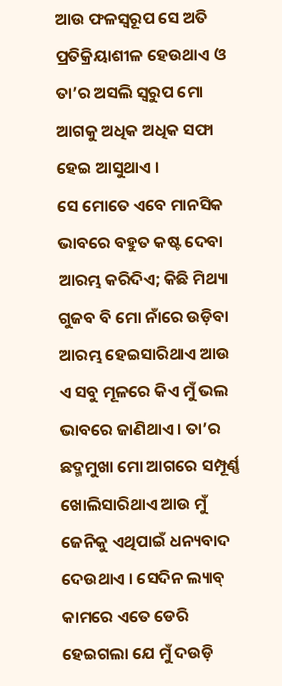ଆଉ ଫଳସ୍ୱରୂପ ସେ ଅତି ପ୍ରତିକ୍ରିୟାଶୀଳ ହେଉଥାଏ ଓ ତା’ର ଅସଲି ସ୍ୱରୁପ ମୋ ଆଗକୁ ଅଧିକ ଅଧିକ ସଫା ହେଇ ଆସୁଥାଏ ।
ସେ ମୋତେ ଏବେ ମାନସିକ ଭାବରେ ବହୁତ କଷ୍ଟ ଦେବା ଆରମ୍ଭ କରିଦିଏ; କିଛି ମିଥ୍ୟା ଗୁଜବ ବି ମୋ ନାଁରେ ଉଡ଼ିବା ଆରମ୍ଭ ହେଇସାରିଥାଏ ଆଉ ଏ ସବୁ ମୂଳରେ କିଏ ମୁଁ ଭଲ ଭାବରେ ଜାଣିଥାଏ । ତା’ର ଛଦ୍ମମୁଖା ମୋ ଆଗରେ ସମ୍ପୂର୍ଣ୍ଣ ଖୋଲିସାରିଥାଏ ଆଉ ମୁଁ ଜେନିକୁ ଏଥିପାଇଁ ଧନ୍ୟବାଦ ଦେଉଥାଏ । ସେଦିନ ଲ୍ୟାବ୍ କାମରେ ଏତେ ଡେରି ହେଇଗଲା ଯେ ମୁଁ ଦଉଡ଼ି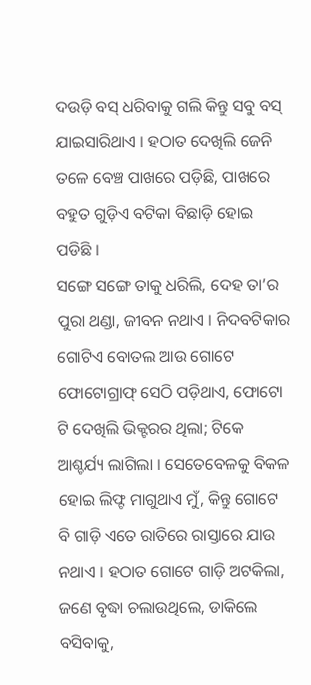ଦଉଡ଼ି ବସ୍ ଧରିବାକୁ ଗଲି କିନ୍ତୁ ସବୁ ବସ୍ ଯାଇସାରିଥାଏ । ହଠାତ ଦେଖିଲି ଜେନି ତଳେ ବେଞ୍ଚ ପାଖରେ ପଡ଼ିଛି, ପାଖରେ ବହୁତ ଗୁଡ଼ିଏ ବଟିକା ବିଛାଡ଼ି ହୋଇ ପଡିଛି ।
ସଙ୍ଗେ ସଙ୍ଗେ ତାକୁ ଧରିଲି, ଦେହ ତା’ର ପୁରା ଥଣ୍ଡା, ଜୀବନ ନଥାଏ । ନିଦବଟିକାର ଗୋଟିଏ ବୋତଲ ଆଉ ଗୋଟେ ଫୋଟୋଗ୍ରାଫ୍ ସେଠି ପଡ଼ିଥାଏ, ଫୋଟୋ ଟି ଦେଖିଲି ଭିକ୍ଟରର ଥିଲା; ଟିକେ ଆଶ୍ଚର୍ଯ୍ୟ ଲାଗିଲା । ସେତେବେଳକୁ ବିକଳ ହୋଇ ଲିଫ୍ଟ ମାଗୁଥାଏ ମୁଁ, କିନ୍ତୁ ଗୋଟେ ବି ଗାଡ଼ି ଏତେ ରାତିରେ ରାସ୍ତାରେ ଯାଉ ନଥାଏ । ହଠାତ ଗୋଟେ ଗାଡ଼ି ଅଟକିଲା, ଜଣେ ବୃଦ୍ଧା ଚଲାଉଥିଲେ, ଡାକିଲେ ବସିବାକୁ,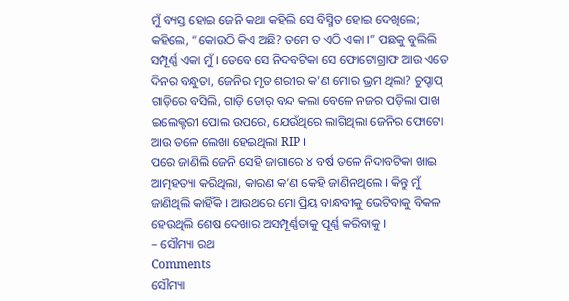ମୁଁ ବ୍ୟସ୍ତ ହୋଇ ଜେନି କଥା କହିଲି ସେ ବିସ୍ମିତ ହୋଇ ଦେଖିଲେ; କହିଲେ, “କୋଉଠି କିଏ ଅଛି? ତମେ ତ ଏଠି ଏକା ।” ପଛକୁ ବୁଲିଲି ସମ୍ପୂର୍ଣ୍ଣ ଏକା ମୁଁ । ତେବେ ସେ ନିଦବଟିକା ସେ ଫୋଟୋଗ୍ରାଫ ଆଉ ଏତେ ଦିନର ବନ୍ଧୁତା, ଜେନିର ମୃତ ଶରୀର କ’ଣ ମୋର ଭ୍ରମ ଥିଲା? ଚୁପ୍ଚାପ୍ ଗାଡ଼ିରେ ବସିଲି, ଗାଡ଼ି ଡୋର୍ ବନ୍ଦ କଲା ବେଳେ ନଜର ପଡ଼ିଲା ପାଖ ଇଲେକ୍ଟରୀ ପୋଲ ଉପରେ, ଯେଉଁଥିରେ ଲାଗିଥିଲା ଜେନିର ଫୋଟୋ ଆଉ ତଳେ ଲେଖା ହେଇଥିଲା RIP ।
ପରେ ଜାଣିଲି ଜେନି ସେହି ଜାଗାରେ ୪ ବର୍ଷ ତଳେ ନିଦାବଟିକା ଖାଇ ଆତ୍ମହତ୍ୟା କରିଥିଲା, କାରଣ କ’ଣ କେହି ଜାଣିନଥିଲେ । କିନ୍ତୁ ମୁଁ ଜାଣିଥିଲି କାହିଁକି । ଆଉଥରେ ମୋ ପ୍ରିୟ ବାନ୍ଧବୀକୁ ଭେଟିବାକୁ ବିକଳ ହେଉଥିଲି ଶେଷ ଦେଖାର ଅସମ୍ପୂର୍ଣ୍ଣତାକୁ ପୂର୍ଣ୍ଣ କରିବାକୁ ।
– ସୌମ୍ୟା ରଥ
Comments
ସୌମ୍ୟା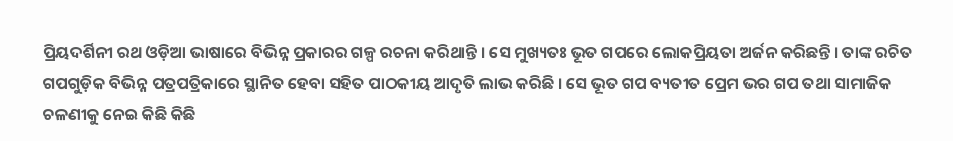ପ୍ରିୟଦର୍ଶିନୀ ରଥ ଓଡ଼ିଆ ଭାଷାରେ ବିଭିନ୍ନ ପ୍ରକାରର ଗଳ୍ପ ରଚନା କରିଥାନ୍ତି । ସେ ମୁଖ୍ୟତଃ ଭୂତ ଗପରେ ଲୋକପ୍ରିୟତା ଅର୍ଜନ କରିଛନ୍ତି । ତାଙ୍କ ରଚିତ ଗପଗୁଡ଼ିକ ବିଭିନ୍ନ ପତ୍ରପତ୍ରିକାରେ ସ୍ଥାନିତ ହେବା ସହିତ ପାଠକୀୟ ଆଦୃତି ଲାଭ କରିଛି । ସେ ଭୂତ ଗପ ବ୍ୟତୀତ ପ୍ରେମ ଭର ଗପ ତଥା ସାମାଜିକ ଚଳଣୀକୁ ନେଇ କିଛି କିଛି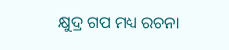କ୍ଷୁଦ୍ର ଗପ ମଧ୍ୟ ରଚନା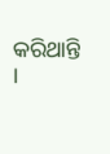କରିଥାନ୍ତି ।